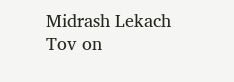Midrash Lekach Tov on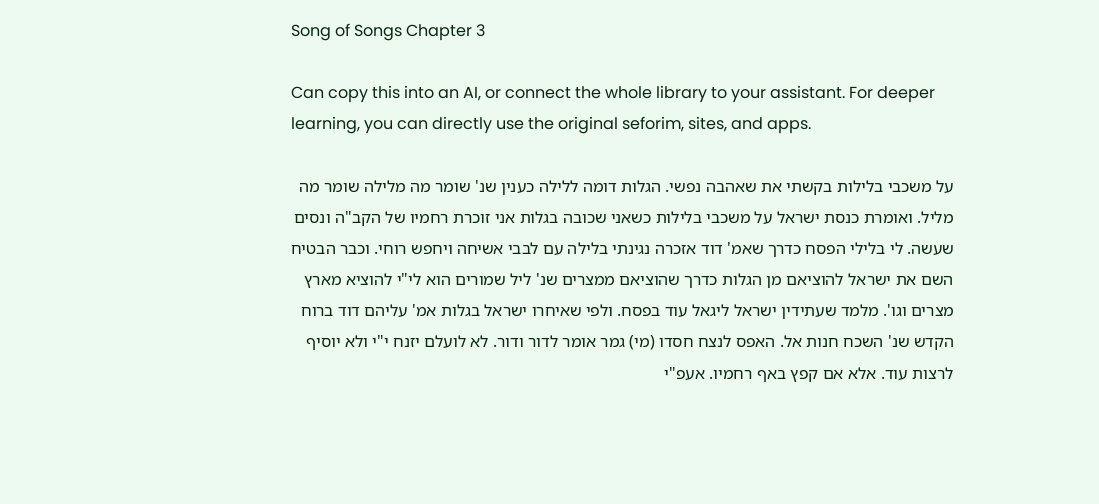Song of Songs Chapter 3

Can copy this into an AI, or connect the whole library to your assistant. For deeper learning, you can directly use the original seforim, sites, and apps.

על משכבי בלילות בקשתי את שאהבה נפשי. הגלות דומה ללילה כענין שנ' שומר מה מלילה שומר מה מליל. ואומרת כנסת ישראל על משכבי בלילות כשאני שכובה בגלות אני זוכרת רחמיו של הקב"ה ונסים שעשה. לי בלילי הפסח כדרך שאמ' דוד אזכרה נגינתי בלילה עם לבבי אשיחה ויחפש רוחי. וכבר הבטיח השם את ישראל להוציאם מן הגלות כדרך שהוציאם ממצרים שנ' ליל שמורים הוא לי"י להוציא מארץ מצרים וגו'. מלמד שעתידין ישראל ליגאל עוד בפסח. ולפי שאיחרו ישראל בגלות אמ' עליהם דוד ברוח הקדש שנ' השכח חנות אל. האפס לנצח חסדו (מי) גמר אומר לדור ודור. לא לועלם יזנח י"י ולא יוסיף לרצות עוד. אלא אם קפץ באף רחמיו. אעפ"י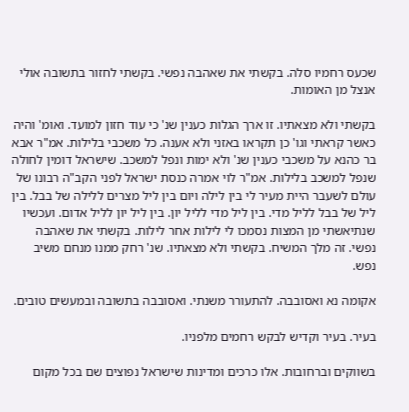שכעס רחמיו סלה. בקשתי את שאהבה נפשי. בקשתי לחזור בתשובה אולי אנצל מן האומות.

בקשתי ולא מצאתיו. זו ארך הגלות כענין שנ' כי עוד חזון למועד. ואומ' והיה כאשר קראתי וגו' כן תקראו באזני ולא אענה. כל משכבי בלילות. אמ"ר אבא בר כהנא על משכבי כענין שנ' ולא ימות ונפל למשכב. שישראל דומין לחולה שנפל למשכב בלילות. אמ"ר לוי אמרה כנסת ישראל לפני הקב"ה רבונו של עולם לשעבר היית מעיר לי בין לילה ויום בין ליל מצרים ללילה של בבל. בין ליל של בבל לליל מדי. בין ליל מדי לליל יון. בין ליל יון לליל אדום. ועכשיו שנתיאשתי מן המצות נסמכו לי לילות אחר לילות. בקשתי את שאהבה נפשי. זה מלך המשיח. בקשתי ולא מצאתיו. שנ' רחק ממנו מנחם משיב נפש.

אקומה נא ואסובבה. להתעורר משנתי. ואסובבה בתשובה ובמעשים טובים.

בעיר. בעיר וקדיש לבקש רחמים מלפניו.

בשווקים וברחובות. אלו כרכים ומדינות שישראל נפוצים שם בכל מקום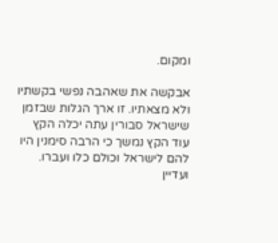ומקום.

אבקשה את שאהבה נפשי בקשתיו ולא מצאתיו. זו ארך הגלות שבזמן שישראל סבורין עתה יכלה הקץ עוד הקץ נמשך כי הרבה סימנין היו להם לישראל וכולם כלו ועברו. ועדיין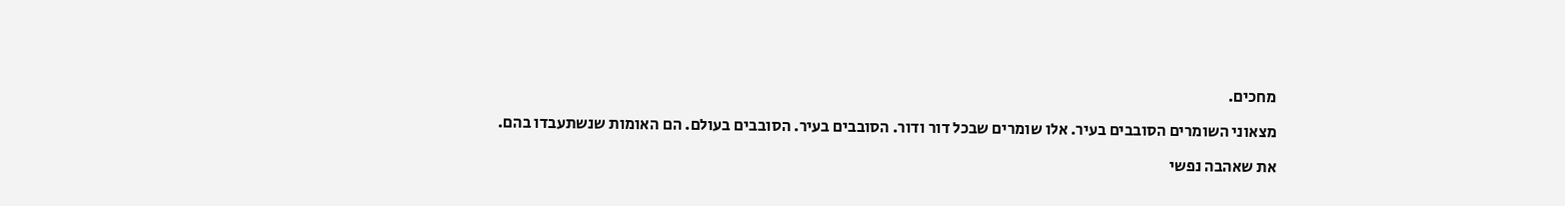מחכים.

מצאוני השומרים הסובבים בעיר. אלו שומרים שבכל דור ודור. הסובבים בעיר. הסובבים בעולם. הם האומות שנשתעבדו בהם.

את שאהבה נפשי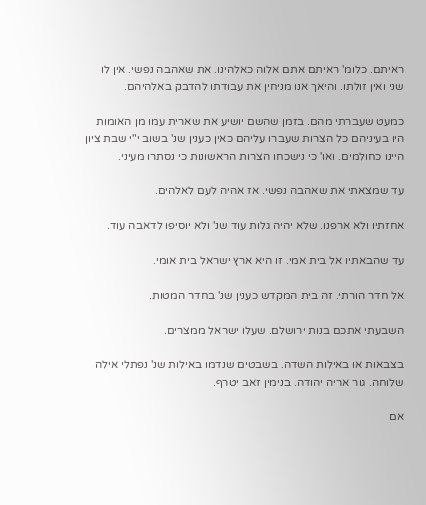ראיתם. כלומ' ראיתם אתם אלוה כאלהינו. את שאהבה נפשי. אין לו שני ואין זולתו. והיאך אנו מניחין את עבודתו להדבק באלהיהם.

כמעט שעברתי מהם. בזמן שהשם יושיע את שארית עמו מן האומות היו בעיניהם כל הצרות שעברו עליהם כאין כענין שנ' בשוב י"י שבת ציון היינו כחולמים. ואו' כי נישכחו הצרות הראשונות כי נסתרו מעיני.

עד שמצאתי את שאהבה נפשי. אז אהיה לעם לאלהים.

אחזתיו ולא ארפנו. שלא יהיה גלות עוד שנ' ולא יוסיפו לדאבה עוד.

עד שהבאתיו אל בית אמי. זו היא ארץ ישראל בית אומי.

אל חדר הורתי. זה בית המקדש כענין שנ' בחדר המטות.

השבעתי אתכם בנות ירושלם. שעלו ישראל ממצרים.

בצבאות או באילות השדה. בשבטים שנדמו באילות שנ' נפתלי אילה שלוחה. גור אריה יהודה. בנימין זאב יטרף.

אם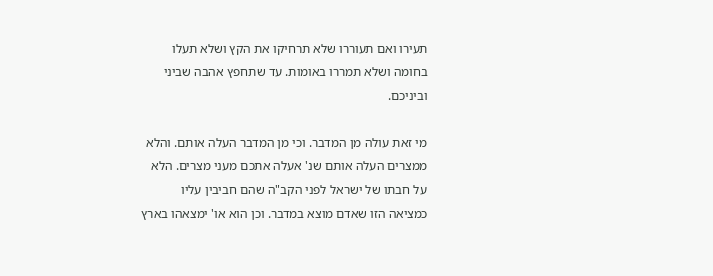תעירו ואם תעוררו שלא תרחיקו את הקץ ושלא תעלו בחומה ושלא תמררו באומות. עד שתחפץ אהבה שביני וביניכם.

מי זאת עולה מן המדבר. וכי מן המדבר העלה אותם. והלא ממצרים העלה אותם שנ' אעלה אתכם מעני מצרים. הלא על חבתו של ישראל לפני הקב"ה שהם חביבין עליו כמציאה הזו שאדם מוצא במדבר. וכן הוא או' ימצאהו בארץ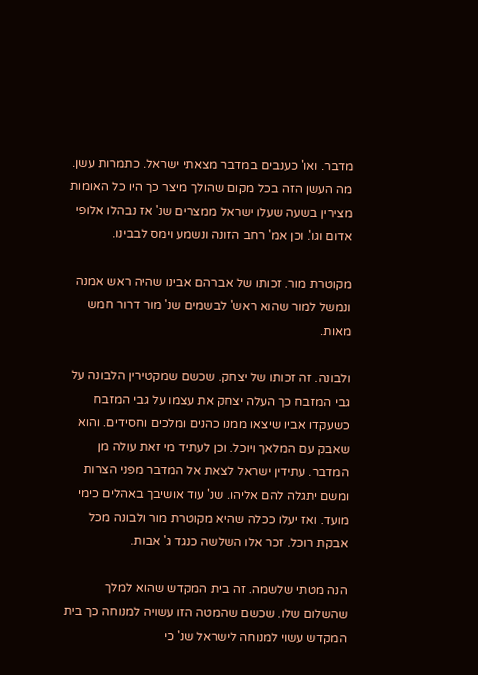מדבר. ואו' כענבים במדבר מצאתי ישראל. כתמרות עשן. מה העשן הזה בכל מקום שהולך מיצר כך היו כל האומות מצירין בשעה שעלו ישראל ממצרים שנ' אז נבהלו אלופי אדום וגו'. וכן אמ' רחב הזונה ונשמע וימס לבבינו.

מקוטרת מור. זכותו של אברהם אבינו שהיה ראש אמנה ונמשל למור שהוא ראש' לבשמים שנ' מור דרור חמש מאות.

ולבונה. זה זכותו של יצחק. שכשם שמקטירין הלבונה על גבי המזבח כך העלה יצחק את עצמו על גבי המזבח כשעקדו אביו שיצאו ממנו כהנים ומלכים וחסידים. והוא שאבק עם המלאך ויוכל. וכן לעתיד מי זאת עולה מן המדבר. עתידין ישראל לצאת אל המדבר מפני הצרות ומשם יתגלה להם אליהו. שנ' עוד אושיבך באהלים כימי מועד. ואז יעלו ככלה שהיא מקוטרת מור ולבונה מכל אבקת רוכל. זכר אלו השלשה כנגד ג' אבות.

הנה מטתי שלשמה. זה בית המקדש שהוא למלך שהשלום שלו. שכשם שהמטה הזו עשויה למנוחה כך בית המקדש עשוי למנוחה לישראל שנ' כי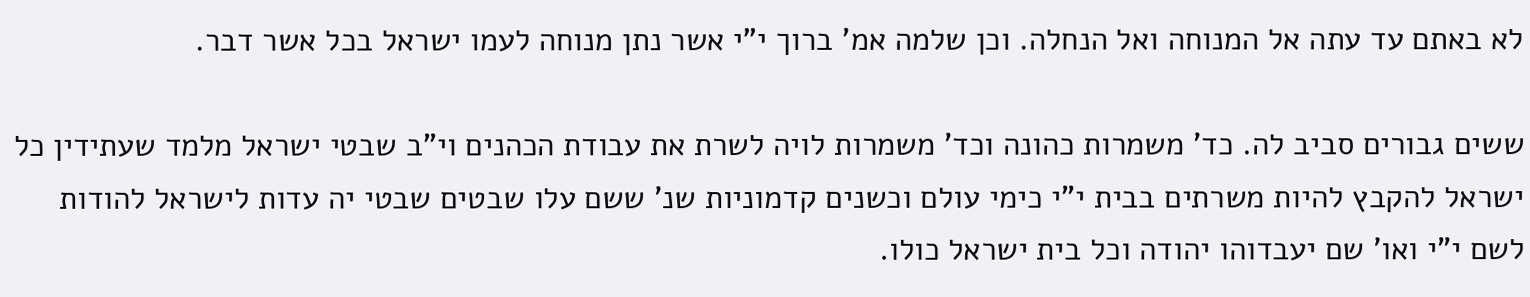לא באתם עד עתה אל המנוחה ואל הנחלה. וכן שלמה אמ' ברוך י"י אשר נתן מנוחה לעמו ישראל בכל אשר דבר.

ששים גבורים סביב לה. כד' משמרות כהונה וכד' משמרות לויה לשרת את עבודת הכהנים וי"ב שבטי ישראל מלמד שעתידין כל ישראל להקבץ להיות משרתים בבית י"י כימי עולם וכשנים קדמוניות שנ' ששם עלו שבטים שבטי יה עדות לישראל להודות לשם י"י ואו' שם יעבדוהו יהודה וכל בית ישראל כולו.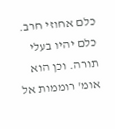כלם אחוזי חרב. כלם יהיו בעלי תורה. וכן הוא אומ' רוממות אל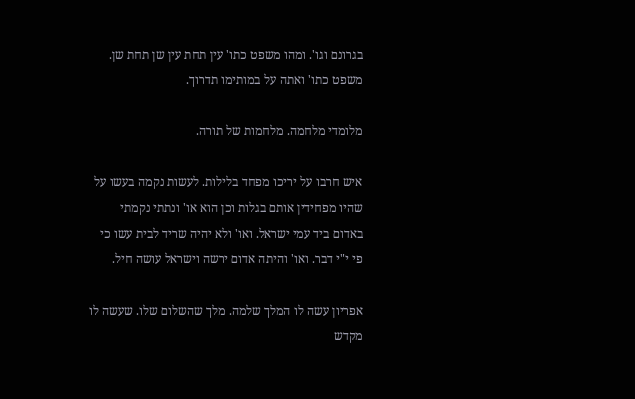בגרונם וגו'. ומהו משפט כתו' עין תחת עין שן תחת שן. משפט כתו' ואתה על במותימו תדרוך.

מלומדי מלחמה. מלחמות של תורה.

איש חרבו על יריכו מפחד בלילות. לעשות נקמה בעשו על שהיו מפחידין אותם בגלות וכן הוא או' ונתתי נקמתי באדום ביד עמי ישראל. ואו' ולא יהיה שריד לבית עשו כי פי י"י דבר. ואו' והיתה אדום ירשה וישראל עושה חיל.

אפריון עשה לו המלך שלמה. מלך שהשלום שלו. שעשה לו מקדש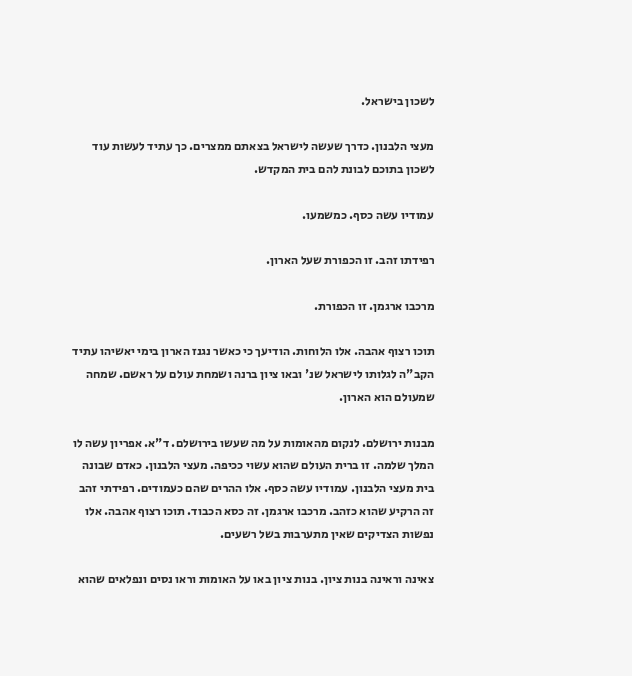לשכון בישראל.

מעצי הלבנון. כדרך שעשה לישראל בצאתם ממצרים. כך עתיד לעשות עוד לשכון בתוכם לבונת להם בית המקדש.

עמודיו עשה כסף. כמשמעו.

רפידתו זהב. זו הכפורת שעל הארון.

מרכבו ארגמן. זו הכפורת.

תוכו רצוף אהבה. אלו הלוחות. הודיעך כי כאשר נגנז הארון בימי יאשיהו עתיד הקב"ה לגלותו לישראל שנ' ובאו ציון ברנה ושמחת עולם על ראשם. שמחה שמעולם הוא הארון.

מבנות ירושלם. לנקום מהאומות על מה שעשו בירושלם. ד"א. אפריון עשה לו המלך שלמה. זו ברית העולם שהוא עשוי ככיפה. מעצי הלבנון. כאדם שבונה בית מעצי הלבנון. עמודיו עשה כסף. אלו ההרים שהם כעמודים. רפידתי זהב זה הרקיע שהוא כזהב. מרכבו ארגמן. זה כסא הכבוד. תוכו רצוף אהבה. אלו נפשות הצדיקים שאין מתערבות בשל רשעים.

צאינה וראינה בנות ציון. בנות ציון באו על האומות וראו נסים ונפלאים שהוא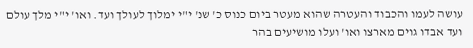עושה לעמו והכבוד והעטרה שהוא מעטר ביום כנוס כ' שנ' י"י ימלוך לעולך ועד. ואו' י"י מלך עולם ועד אבדו גוים מארצו ואו' ועלו מושיעים בהר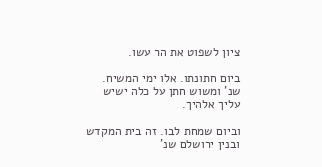ציון לשפוט את הר עשו.

ביום חתונתו. אלו ימי המשיח. שנ' ומשוש חתן על כלה ישיש עליך אלהיך.

וביום שמחת לבו. זה בית המקדש ובנין ירושלם שנ'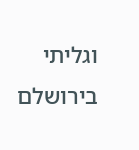וגליתי בירושלם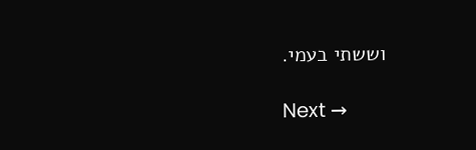וששתי בעמי.

Next →